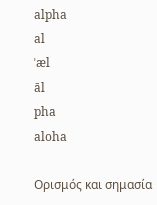alpha
al
ˈæl
āl
pha
aloha

Ορισμός και σημασία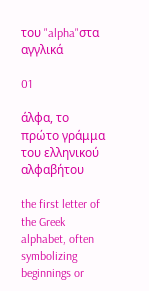του "alpha"στα αγγλικά

01

άλφα, το πρώτο γράμμα του ελληνικού αλφαβήτου

the first letter of the Greek alphabet, often symbolizing beginnings or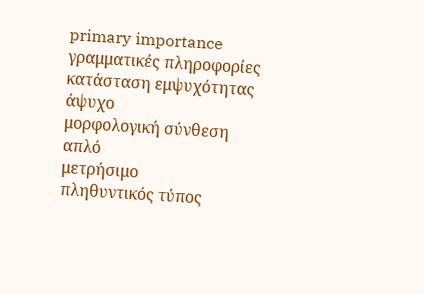primary importance
γραμματικές πληροφορίες
κατάσταση εμψυχότητας
άψυχο
μορφολογική σύνθεση
απλό
μετρήσιμο
πληθυντικός τύπος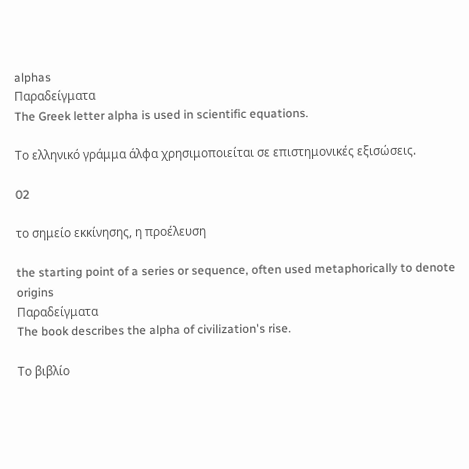alphas
Παραδείγματα
The Greek letter alpha is used in scientific equations.

Το ελληνικό γράμμα άλφα χρησιμοποιείται σε επιστημονικές εξισώσεις.

02

το σημείο εκκίνησης, η προέλευση

the starting point of a series or sequence, often used metaphorically to denote origins
Παραδείγματα
The book describes the alpha of civilization's rise.

Το βιβλίο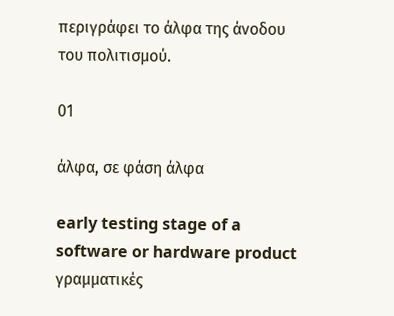περιγράφει το άλφα της άνοδου του πολιτισμού.

01

άλφα, σε φάση άλφα

early testing stage of a software or hardware product
γραμματικές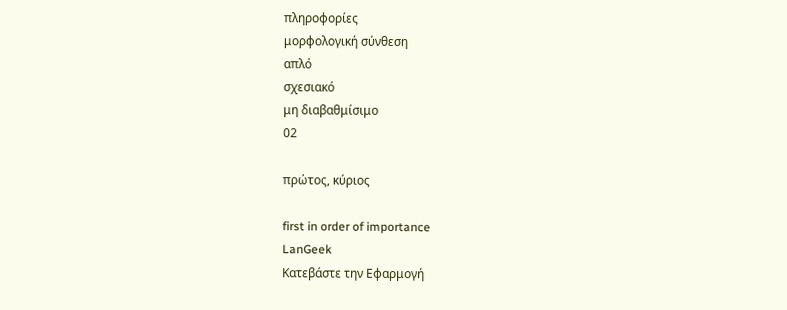πληροφορίες
μορφολογική σύνθεση
απλό
σχεσιακό
μη διαβαθμίσιμο
02

πρώτος, κύριος

first in order of importance
LanGeek
Κατεβάστε την Εφαρμογή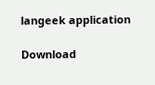langeek application

Download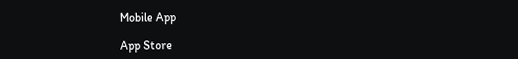Mobile App

App Store